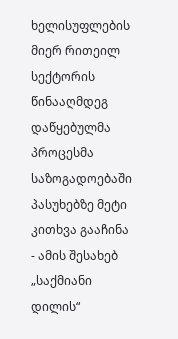ხელისუფლების მიერ რითეილ სექტორის წინააღმდეგ დაწყებულმა პროცესმა საზოგადოებაში პასუხებზე მეტი კითხვა გააჩინა - ამის შესახებ „საქმიანი დილის“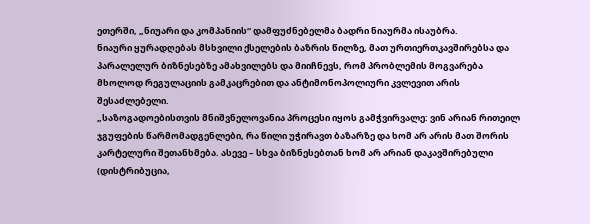ეთერში, „ნიუარი და კომპანიის“ დამფუძნებელმა ბადრი ნიაურმა ისაუბრა.
ნიაური ყურადღებას მსხვილი ქსელების ბაზრის წილზე, მათ ურთიერთკავშირებსა და პარალელურ ბიზნესებზე ამახვილებს და მიიჩნევს, რომ პრობლემის მოგვარება მხოლოდ რეგულაციის გამკაცრებით და ანტიმონოპოლიური კვლევით არის შესაძლებელი.
„საზოგადოებისთვის მნიშვნელოვანია პროცესი იყოს გამჭვირვალე: ვინ არიან რითეილ ჯგუფების წარმომადგენლები, რა წილი უჭირავთ ბაზარზე და ხომ არ არის მათ შორის კარტელური შეთანხმება. ასევე – სხვა ბიზნესებთან ხომ არ არიან დაკავშირებული (დისტრიბუცია,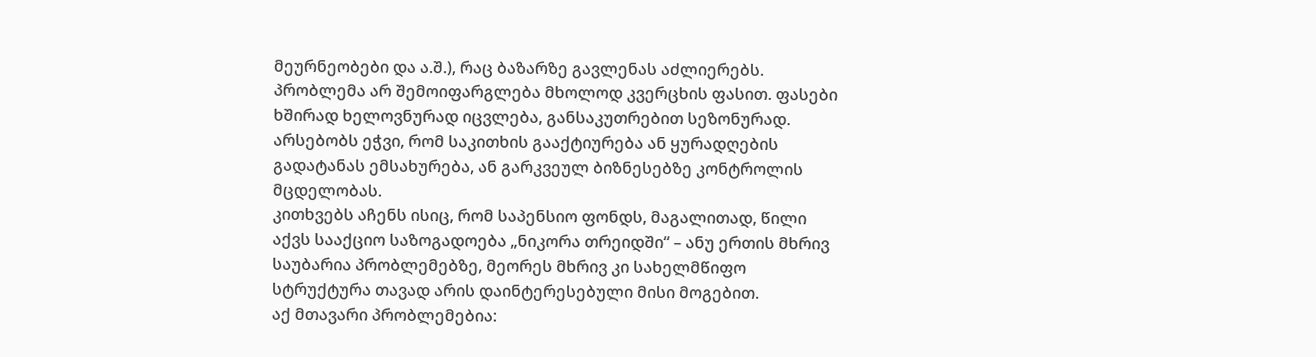მეურნეობები და ა.შ.), რაც ბაზარზე გავლენას აძლიერებს. პრობლემა არ შემოიფარგლება მხოლოდ კვერცხის ფასით. ფასები ხშირად ხელოვნურად იცვლება, განსაკუთრებით სეზონურად. არსებობს ეჭვი, რომ საკითხის გააქტიურება ან ყურადღების გადატანას ემსახურება, ან გარკვეულ ბიზნესებზე კონტროლის მცდელობას.
კითხვებს აჩენს ისიც, რომ საპენსიო ფონდს, მაგალითად, წილი აქვს სააქციო საზოგადოება „ნიკორა თრეიდში“ – ანუ ერთის მხრივ საუბარია პრობლემებზე, მეორეს მხრივ კი სახელმწიფო სტრუქტურა თავად არის დაინტერესებული მისი მოგებით.
აქ მთავარი პრობლემებია: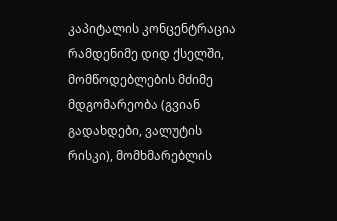კაპიტალის კონცენტრაცია რამდენიმე დიდ ქსელში, მომწოდებლების მძიმე მდგომარეობა (გვიან გადახდები, ვალუტის რისკი), მომხმარებლის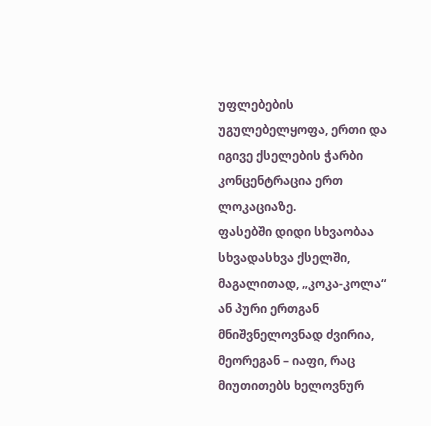უფლებების უგულებელყოფა, ერთი და იგივე ქსელების ჭარბი კონცენტრაცია ერთ ლოკაციაზე.
ფასებში დიდი სხვაობაა სხვადასხვა ქსელში, მაგალითად, „კოკა-კოლა“ ან პური ერთგან მნიშვნელოვნად ძვირია, მეორეგან – იაფი, რაც მიუთითებს ხელოვნურ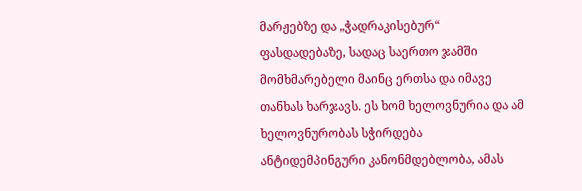მარჟებზე და „ჭადრაკისებურ“ ფასდადებაზე, სადაც საერთო ჯამში მომხმარებელი მაინც ერთსა და იმავე თანხას ხარჯავს. ეს ხომ ხელოვნურია და ამ ხელოვნურობას სჭირდება ანტიდემპინგური კანონმდებლობა, ამას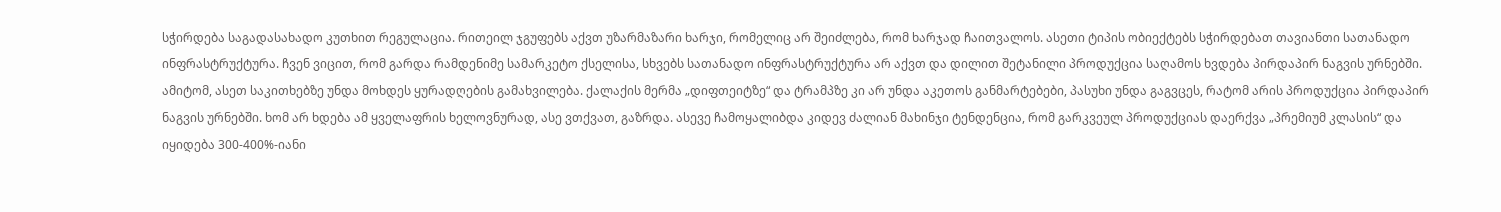სჭირდება საგადასახადო კუთხით რეგულაცია. რითეილ ჯგუფებს აქვთ უზარმაზარი ხარჯი, რომელიც არ შეიძლება, რომ ხარჯად ჩაითვალოს. ასეთი ტიპის ობიექტებს სჭირდებათ თავიანთი სათანადო ინფრასტრუქტურა. ჩვენ ვიცით, რომ გარდა რამდენიმე სამარკეტო ქსელისა, სხვებს სათანადო ინფრასტრუქტურა არ აქვთ და დილით შეტანილი პროდუქცია საღამოს ხვდება პირდაპირ ნაგვის ურნებში. ამიტომ, ასეთ საკითხებზე უნდა მოხდეს ყურადღების გამახვილება. ქალაქის მერმა „დიფთეიტზე“ და ტრამპზე კი არ უნდა აკეთოს განმარტებები, პასუხი უნდა გაგვცეს, რატომ არის პროდუქცია პირდაპირ ნაგვის ურნებში. ხომ არ ხდება ამ ყველაფრის ხელოვნურად, ასე ვთქვათ, გაზრდა. ასევე ჩამოყალიბდა კიდევ ძალიან მახინჯი ტენდენცია, რომ გარკვეულ პროდუქციას დაერქვა „პრემიუმ კლასის“ და იყიდება 300-400%-იანი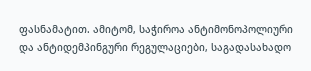ფასნამატით. ამიტომ, საჭიროა ანტიმონოპოლიური და ანტიდემპინგური რეგულაციები, საგადასახადო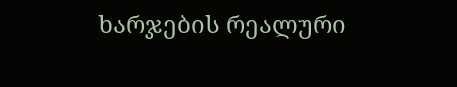ხარჯების რეალური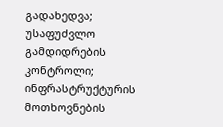გადახედვა; უსაფუძვლო გამდიდრების კონტროლი; ინფრასტრუქტურის მოთხოვნების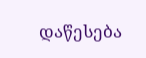დაწესება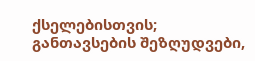ქსელებისთვის; განთავსების შეზღუდვები,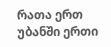რათა ერთ უბანში ერთი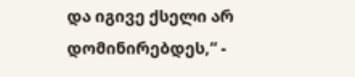და იგივე ქსელი არ დომინირებდეს,“ -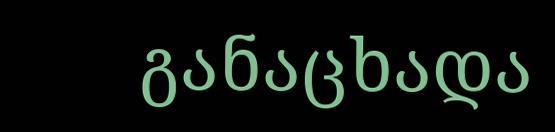განაცხადა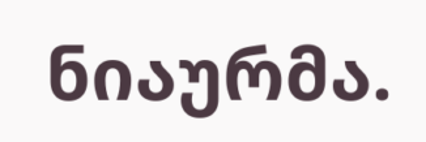ნიაურმა.